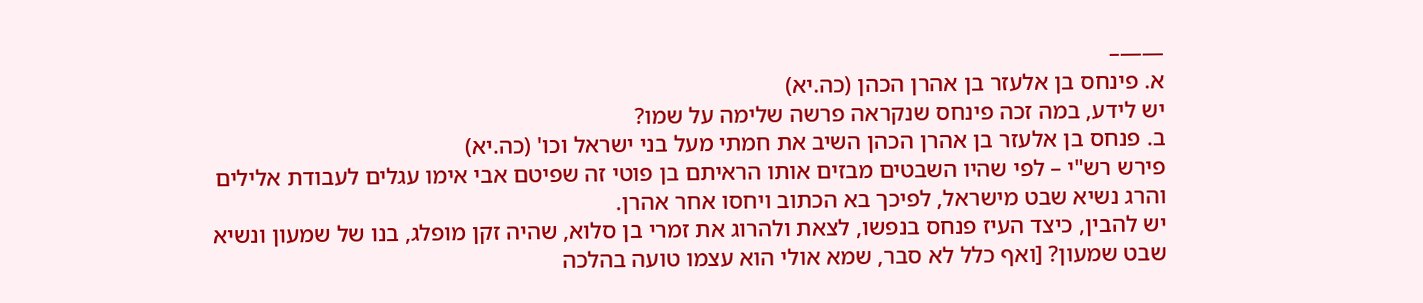——–
א. פינחס בן אלעזר בן אהרן הכהן (כה.יא)
יש לידע, במה זכה פינחס שנקראה פרשה שלימה על שמו?
ב. פנחס בן אלעזר בן אהרן הכהן השיב את חמתי מעל בני ישראל וכו' (כה.יא)
פירש רש"י – לפי שהיו השבטים מבזים אותו הראיתם בן פוטי זה שפיטם אבי אימו עגלים לעבודת אלילים והרג נשיא שבט מישראל, לפיכך בא הכתוב ויחסו אחר אהרן.
יש להבין, כיצד העיז פנחס בנפשו, לצאת ולהרוג את זמרי בן סלוא, שהיה זקן מופלג, בנו של שמעון ונשיא שבט שמעון? [ואף כלל לא סבר, שמא אולי הוא עצמו טועה בהלכה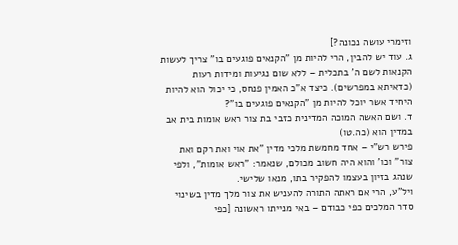וזימרי עושה נכונה?]
ג. עוד יש להבין, הרי להיות מן "הקנאים פוגעים בו" צריך לעשות הקנאות לשם ה' בתכלית – ללא שום נגיעות ומידות רעות (כדאיתא במפרשים). כיצד א"כ האמין פנחס, כי יכול הוא להיות היחיד אשר יוכל להיות מן "הקנאים פוגעים בו"?
ד. ושם האשה המוכה המדינית כזבי בת צור ראש אומות בית אב במדין הוא (כה.טו)
פירש רש"י – אחד מחמשת מלכי מדין "את אוי ואת רקם ואת צור" וכו' והוא היה חשוב מכולם, שנאמר: "ראש אומות", ולפי שנהג בזיון בעצמו להפקיר בתו, מנאו שלישי.
ויל"ע, הרי אם ראתה התורה להעניש את צור מלך מדין בשינוי סדר המלכים כפי כבודם – באי מנייתו ראשונה [כפי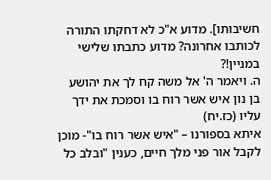חשיבותו]. מדוע א"כ לא דחקתו התורה לכותבו אחרונה? מדוע כתבתו שלישי במניין!?
ה. ויאמר ה' אל משה קח לך את יהושע בן נון איש אשר רוח בו וסמכת את ידך עליו (כז.יח)
איתא בספורנו – "איש אשר רוח בו"- מוכן לקבל אור פני מלך חיים, כענין "ובלב כל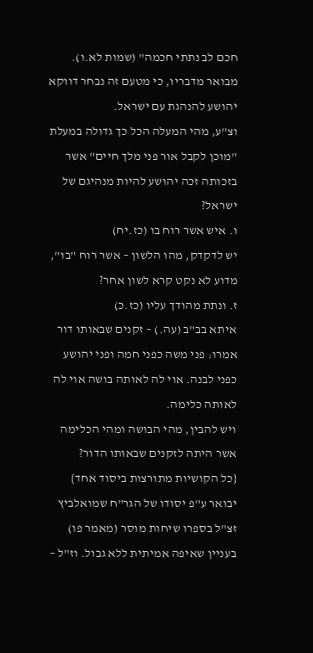חכם לב נתתי חכמה" (שמות לא.ו).
מבואר מדבריו, כי מטעם זה נבחר דווקא יהושע להנהגת עם ישראל.
וצ"ע, מהי המעלה הכל כך גדולה במעלת "מוכן לקבל אור פני מלך חיים" אשר בזכותה זכה יהושע להיות מנהיגם של ישראל?
ו. איש אשר רוח בו (כז.יח)
יש לדקדק, מהו הלשון – אשר רוח "בו", מדוע לא נקט קרא לשון אחר?
ז. ונתת מהודך עליו (כז.כ)
איתא בב"ב (עה.) – זקנים שבאותו דור אמרו: פני משה כפני חמה ופני יהושע כפני לבנה. אוי לה לאותה בושה אוי לה לאותה כלימה.
ויש להבין, מהי הבושה ומהי הכלימה אשר היתה לזקנים שבאותו הדור?
{כל הקושיות מתורצות ביסוד אחד}
יבואר ע"פ יסודו של הגר"ח שמואלביץ זצ"ל בספרו שיחות מוסר (מאמר פו) בעניין שאיפה אמיתית ללא גבול. וז"ל –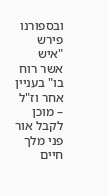ובספורנו פירש "איש אשר רוח בו" בעניין אחר וז"ל – מוכן לקבל אור פני מלך חיים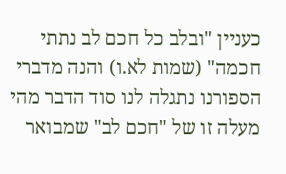כעניין "ובלב כל חכם לב נתתי חכמה" (שמות לא.ו) והנה מדברי הספורנו נתגלה לנו סוד הדבר מהי מעלה זו של "חכם לב" שמבואר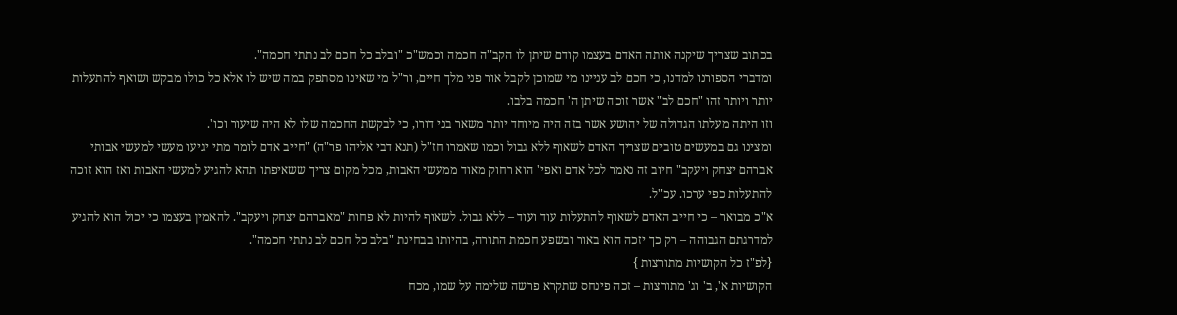בכתוב שצריך שיקנה אותה האדם בעצמו קודם שיתן לו הקב"ה חכמה וכמש"כ "ובלב כל חכם לב נתתי חכמה".
ומדברי הספורנו למדנו, כי חכם לב עניינו מי שמוכן לקבל אור פני מלך חיים, ור"ל מי שאינו מסתפק במה שיש לו אלא כל כולו מבקש ושואף להתעלות יותר ויותר זהו "חכם לב" אשר זוכה שיתן ה' חכמה בלבו.
וזו היתה מעלתו הגדולה של יהושע אשר בזה היה מיוחד יותר משאר בני דורו, כי לבקשת החכמה שלו לא היה שיעור וכו'.
ומצינו גם במעשים טובים שצריך האדם לשאוף ללא גבול וכמו שאמרו חז"ל (תנא דבי אליהו פר"ה) "חייב אדם לומר מתי יגיעו מעשי למעשי אבותי אברהם יצחק ויעקב" חיוב זה נאמר לכל אדם ואפי' הוא רחוק מאוד ממעשי האבות, מכל מקום צריך ששאיפתו תהא להגיע למעשי האבות ואז הוא זוכה להתעלות כפי ערכו. עכ"ל.
א"כ מבואר – כי חייב האדם לשאוף להתעלות עוד ועוד – ללא גבול. לשאוף להיות לא פחות "מאברהם יצחק ויעקב". להאמין בעצמו כי יכול הוא להגיע למדרגתם הגבוהה – רק כך יזכה הוא באור ובשפע חכמת התורה, בהיותו בבחינת "בלב כל חכם לב נתתי חכמה".
{לפ"ז כל הקושיות מתורצות }
הקושיות א', ב' וג' מתורצות – זכה פינחס שתקרא פרשה שלימה על שמו, מכח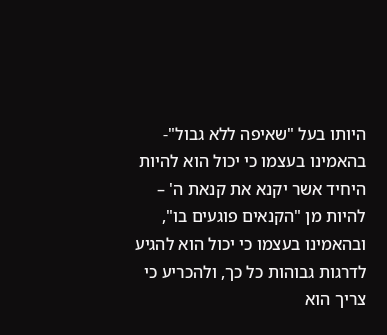היותו בעל "שאיפה ללא גבול"- בהאמינו בעצמו כי יכול הוא להיות היחיד אשר יקנא את קנאת ה' – להיות מן "הקנאים פוגעים בו", ובהאמינו בעצמו כי יכול הוא להגיע לדרגות גבוהות כל כך, ולהכריע כי צריך הוא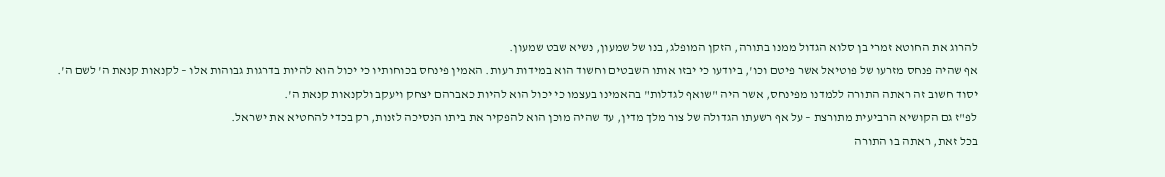להרוג את החוטא זמרי בן סלוא הגדול ממנו בתורה, הזקן המופלג, בנו של שמעון, נשיא שבט שמעון.
אף שהיה פנחס מזרעו של פוטיאל אשר פיטם וכו', ביודעו כי יבזו אותו השבטים וחשוד הוא במידות רעות. האמין פינחס בכוחותיו כי יכול הוא להיות בדרגות גבוהות אלו – לקנאות קנאת ה' לשם ה'.
יסוד חשוב זה ראתה התורה ללמדנו מפינחס, אשר היה "שואף לגדלות" בהאמינו בעצמו כי יכול הוא להיות כאברהם יצחק ויעקב ולקנאות קנאת ה'.
לפ"ז גם הקושיא הרביעית מתורצת – על אף רשעתו הגדולה של צור מלך מדין, עד שהיה מוכן הוא להפקיר את ביתו הנסיכה לזנות, רק בכדי להחטיא את ישראל.
בכל זאת, ראתה בו התורה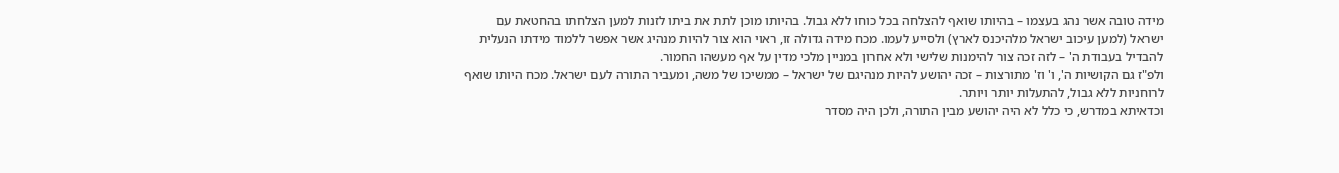מידה טובה אשר נהג בעצמו – בהיותו שואף להצלחה בכל כוחו ללא גבול. בהיותו מוכן לתת את ביתו לזנות למען הצלחתו בהחטאת עם ישראל (למען עיכוב ישראל מלהיכנס לארץ) ולסייע לעמו. מכח מידה גדולה זו, ראוי הוא צור להיות מנהיג אשר אפשר ללמוד מידתו הנעלית להבדיל בעבודת ה' – לזה זכה צור להימנות שלישי ולא אחרון במניין מלכי מדין על אף מעשהו החמור.
ולפ"ז גם הקושיות ה', ו' וז' מתורצות – זכה יהושע להיות מנהיגם של ישראל – ממשיכו של משה, ומעביר התורה לעם ישראל. מכח היותו שואף לרוחניות ללא גבול, להתעלות יותר ויותר.
וכדאיתא במדרש, כי כלל לא היה יהושע מבין התורה, ולכן היה מסדר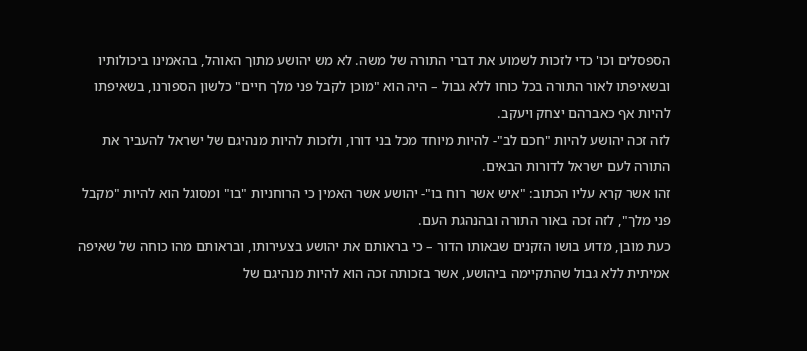הספסלים וכו' כדי לזכות לשמוע את דברי התורה של משה. לא מש יהושע מתוך האוהל, בהאמינו ביכולותיו ובשאיפתו לאור התורה בכל כוחו ללא גבול – היה הוא "מוכן לקבל פני מלך חיים" כלשון הספורנו, בשאיפתו להיות אף כאברהם יצחק ויעקב.
לזה זכה יהושע להיות "חכם לב"- להיות מיוחד מכל בני דורו, ולזכות להיות מנהיגם של ישראל להעביר את התורה לעם ישראל לדורות הבאים.
זהו אשר קרא עליו הכתוב: "איש אשר רוח בו"- יהושע אשר האמין כי הרוחניות "בו" ומסוגל הוא להיות "מקבל פני מלך", לזה זכה באור התורה ובהנהגת העם.
כעת מובן, מדוע בושו הזקנים שבאותו הדור – כי בראותם את יהושע בצעירותו, ובראותם מהו כוחה של שאיפה אמיתית ללא גבול שהתקיימה ביהושע, אשר בזכותה זכה הוא להיות מנהיגם של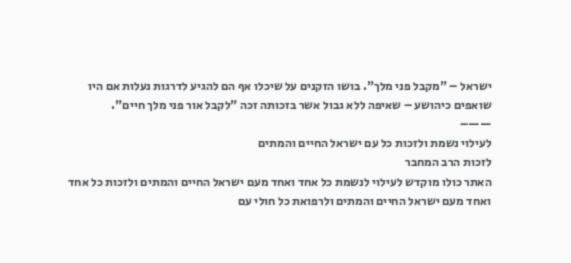ישראל – "מקבל פני מלך". בושו הזקנים על שיכלו אף הם להגיע לדרגות נעלות אם היו שואפים כיהושע – שאיפה ללא גבול אשר בזכותה זכה "לקבל אור פני מלך חיים".
——–
לעילוי נשמת ולזכות כל עם ישראל החיים והמתים
לזכות הרב המחבר
האתר כולו מוקדש לעילוי לנשמת כל אחד ואחד מעם ישראל החיים והמתים ולזכות כל אחד ואחד מעם ישראל החיים והמתים ולרפואת כל חולי עם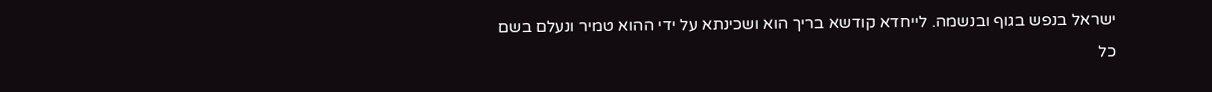ישראל בנפש בגוף ובנשמה. לייחדא קודשא בריך הוא ושכינתא על ידי ההוא טמיר ונעלם בשם כל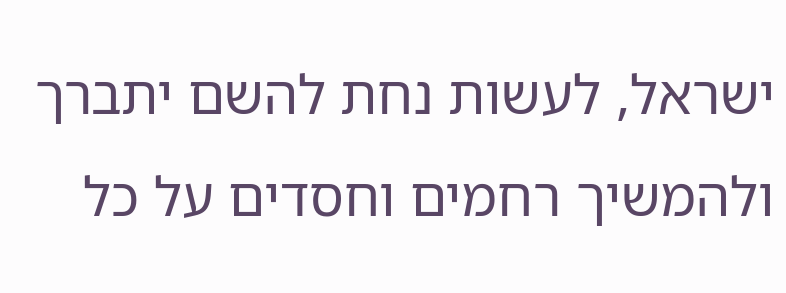ישראל, לעשות נחת להשם יתברך ולהמשיך רחמים וחסדים על כל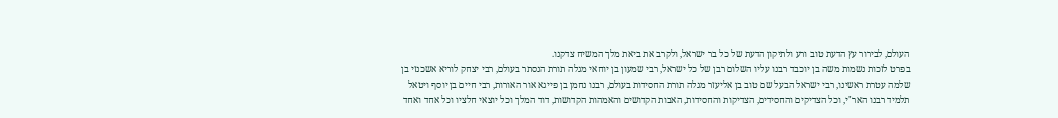העולם, לבירור עץ הדעת טוב ורע ולתיקון הדעת של כל בר ישראל, ולקרב את ביאת מלך המשיח צדקנו.
בפרט לזכות נשמות משה בן יוכבד רבנו עליו השלום רבן של כל ישראל, רבי שמעון בן יוחאי מגלה תורת הנסתר בעולם, רבי יצחק לוריא אשכנזי בן שלמה עטרת ראשינו, רבי ישראל הבעל שם טוב בן אליעזר מגלה תורת החסידות בעולם, רבנו נחמן בן פייגא אור האורות, רבי חיים בן יוסף ויטאל תלמיד רבנו האר"י, וכל הצדיקים והחסידים, הצדיקות והחסידות, האבות הקדושים והאמהות הקדושות, דוד המלך וכל יוצאי חלציו וכל אחד ואחד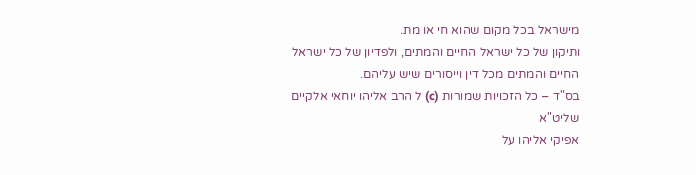מישראל בכל מקום שהוא חי או מת.
ותיקון של כל ישראל החיים והמתים, ולפדיון של כל ישראל החיים והמתים מכל דין וייסורים שיש עליהם.
בס"ד – כל הזכויות שמורות (c) ל הרב אליהו יוחאי אלקיים שליט"א
אפיקי אליהו על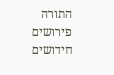התורה
פירושים חידושים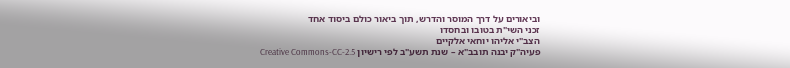וביאורים על דרך המוסר והדרש, תוך ביאור כולם ביסוד אחד
זכני השי"ת בטובו ובחסדו
הצב"י אליהו יוחאי אלקיים
פעיה"ק יבנה תובב"א – שנת תשע"ב לפי רישיון Creative Commons-CC-2.5